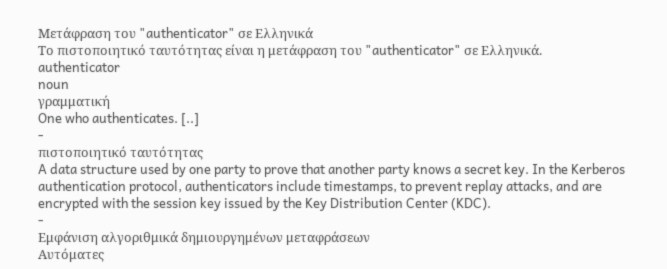Μετάφραση του "authenticator" σε Ελληνικά
Το πιστοποιητικό ταυτότητας είναι η μετάφραση του "authenticator" σε Ελληνικά.
authenticator
noun
γραμματική
One who authenticates. [..]
-
πιστοποιητικό ταυτότητας
A data structure used by one party to prove that another party knows a secret key. In the Kerberos authentication protocol, authenticators include timestamps, to prevent replay attacks, and are encrypted with the session key issued by the Key Distribution Center (KDC).
-
Εμφάνιση αλγοριθμικά δημιουργημένων μεταφράσεων
Αυτόματες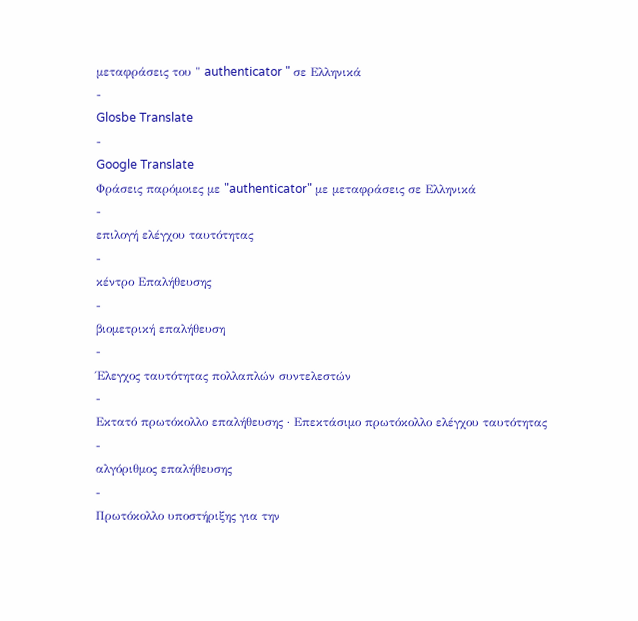μεταφράσεις του " authenticator " σε Ελληνικά
-
Glosbe Translate
-
Google Translate
Φράσεις παρόμοιες με "authenticator" με μεταφράσεις σε Ελληνικά
-
επιλογή ελέγχου ταυτότητας
-
κέντρο Επαλήθευσης
-
βιομετρική επαλήθευση
-
Έλεγχος ταυτότητας πολλαπλών συντελεστών
-
Εκτατό πρωτόκολλο επαλήθευσης · Επεκτάσιμο πρωτόκολλο ελέγχου ταυτότητας
-
αλγόριθμος επαλήθευσης
-
Πρωτόκολλο υποστήριξης για την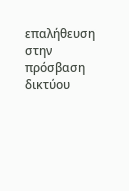επαλήθευση στην πρόσβαση δικτύου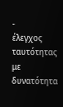-
έλεγχος ταυτότητας με δυνατότητα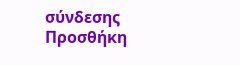σύνδεσης
Προσθήκη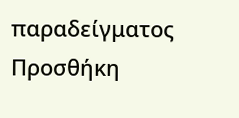παραδείγματος
Προσθήκη